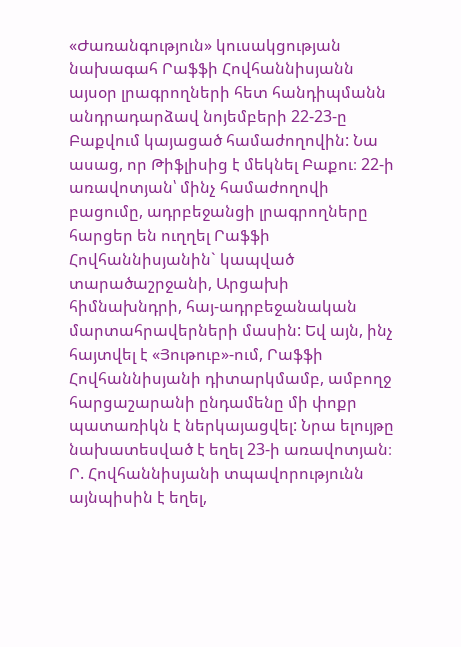«Ժառանգություն» կուսակցության նախագահ Րաֆֆի Հովհաննիսյանն այսօր լրագրողների հետ հանդիպմանն անդրադարձավ նոյեմբերի 22-23-ը Բաքվում կայացած համաժողովին: Նա ասաց, որ Թիֆլիսից է մեկնել Բաքու։ 22-ի առավոտյան՝ մինչ համաժողովի բացումը, ադրբեջանցի լրագրողները հարցեր են ուղղել Րաֆֆի Հովհաննիսյանին` կապված տարածաշրջանի, Արցախի հիմնախնդրի, հայ-ադրբեջանական մարտահրավերների մասին: Եվ այն, ինչ հայտվել է «Յութուբ»-ում, Րաֆֆի Հովհաննիսյանի դիտարկմամբ, ամբողջ հարցաշարանի ընդամենը մի փոքր պատառիկն է ներկայացվել: Նրա ելույթը նախատեսված է եղել 23-ի առավոտյան։ Ր. Հովհաննիսյանի տպավորությունն այնպիսին է եղել,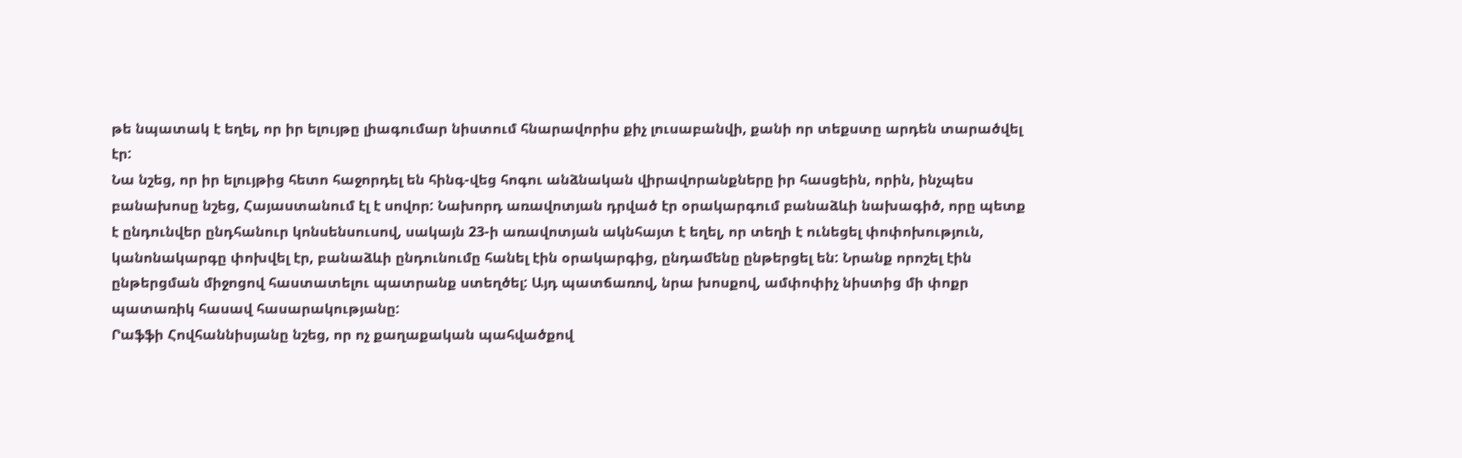թե նպատակ է եղել, որ իր ելույթը լիագումար նիստում հնարավորիս քիչ լուսաբանվի, քանի որ տեքստը արդեն տարածվել էր:
Նա նշեց, որ իր ելույթից հետո հաջորդել են հինգ-վեց հոգու անձնական վիրավորանքները իր հասցեին, որին, ինչպես բանախոսը նշեց, Հայաստանում էլ է սովոր: Նախորդ առավոտյան դրված էր օրակարգում բանաձևի նախագիծ, որը պետք է ընդունվեր ընդհանուր կոնսենսուսով, սակայն 23-ի առավոտյան ակնհայտ է եղել, որ տեղի է ունեցել փոփոխություն, կանոնակարգը փոխվել էր, բանաձևի ընդունումը հանել էին օրակարգից, ընդամենը ընթերցել են: Նրանք որոշել էին ընթերցման միջոցով հաստատելու պատրանք ստեղծել: Այդ պատճառով, նրա խոսքով, ամփոփիչ նիստից մի փոքր պատառիկ հասավ հասարակությանը:
Րաֆֆի Հովհաննիսյանը նշեց, որ ոչ քաղաքական պահվածքով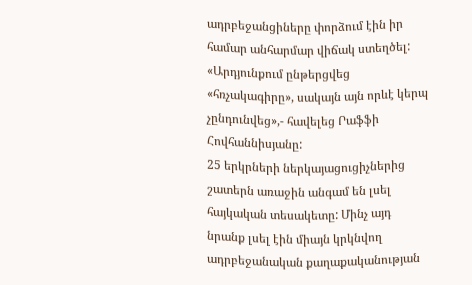ադրբեջանցիները փորձում էին իր համար անհարմար վիճակ ստեղծել: «Արդյունքում ընթերցվեց «հռչակագիրը», սակայն այն որևէ կերպ չընդունվեց»,- հավելեց Րաֆֆի Հովհաննիսյանը:
25 երկրների ներկայացուցիչներից շատերն առաջին անգամ են լսել հայկական տեսակետը: Մինչ այդ նրանք լսել էին միայն կրկնվող ադրբեջանական քաղաքականության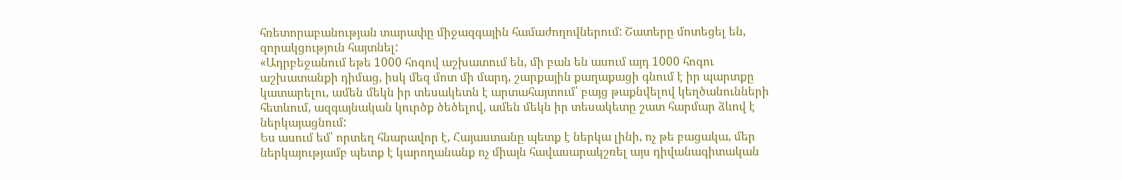հռետորաբանության տարափը միջազգային համաժողովներում: Շատերը մոտեցել են, զորակցություն հայտնել:
«Ադրբեջանում եթե 1000 հոգով աշխատում են, մի բան են ասում այդ 1000 հոգու աշխատանքի դիմաց, իսկ մեզ մոտ մի մարդ, շարքային քաղաքացի գնում է իր պարտքը կատարելու, ամեն մեկն իր տեսակետն է արտահայտում՝ բայց թաքնվելով կեղծանունների հետևում, ազգայնական կուրծք ծեծելով, ամեն մեկն իր տեսակետը շատ հարմար ձևով է ներկայացնում:
Ես ասում եմ՝ որտեղ հնարավոր է, Հայաստանը պետք է ներկա լինի, ոչ թե բացակա, մեր ներկայությամբ պետք է կարողանանք ոչ միայն հավասարակշռել այս դիվանագիտական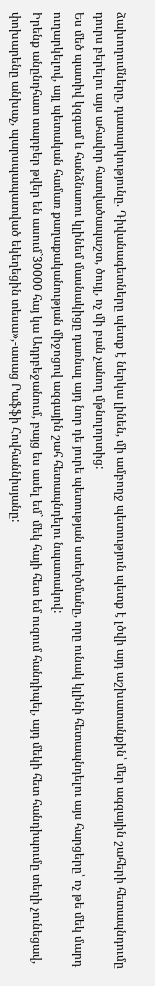ձախողումները, դատարկությունը. Դիվանագետները պետք է ներկա լինեն, մի ամբողջ պետություն պետք է լծվի այդ աշխատանքին՝ մեր ագզային շահերի հետապնդումը դուրս բերելու այս ահավոր հատվածապաշտ, ծույլ, ոչ մի բան չանող մթնոլորտից:
Ես մեծ պատիվ կզգամ և հանձնառու կլինեմ մասնակիցը դառնալ այդ նոր դե յուրե պետության ստեղծմանը, որը ունակ կլինի հետապնդելու այս հարցերը՝ ոչ թե մեկ մարդ ուղարկելով, այլ պետական համառ քաղաքականության միջոցով ազգային շահ հետապնդելու նպատակով:
Իրենք անընդհատ տարբեր թվեր են ասում`30000 հայ կա Ադրբեջանում, բայց ես ասել եմ` մեկ հայի հետ եմ ուզում հանդիպել, այդ մեկի հետ հանդիպումը տեղի չունեցավ, փոխարենը անխաչ, պարսպապատված եկեղեցին տեսա»,-ասաց Րաֆֆի Հովհաննիսյանը: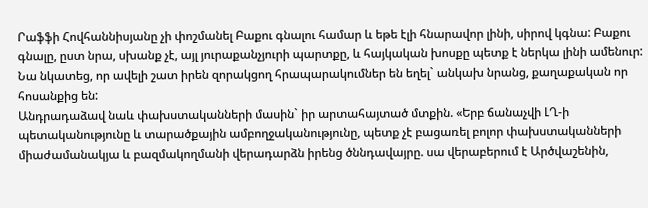Րաֆֆի Հովհաննիսյանը չի փոշմանել Բաքու գնալու համար և եթե էլի հնարավոր լինի, սիրով կգնա: Բաքու գնալը, ըստ նրա, սխանք չէ, այլ յուրաքանչյուրի պարտքը, և հայկական խոսքը պետք է ներկա լինի ամենուր:
Նա նկատեց, որ ավելի շատ իրեն զորակցող հրապարակումներ են եղել` անկախ նրանց, քաղաքական որ հոսանքից են:
Անդրադաձավ նաև փախստականների մասին` իր արտահայտած մտքին. «Երբ ճանաչվի ԼՂ-ի պետականությունը և տարածքային ամբողջականությունը, պետք չէ բացառել բոլոր փախստականների միաժամանակյա և բազմակողմանի վերադարձն իրենց ծննդավայրը. սա վերաբերում է Արծվաշենին,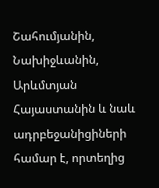Շահումյանին, Նախիջևանին, Արևմտյան Հայաստանին և նաև ադրբեջանիցիների համար է, որտեղից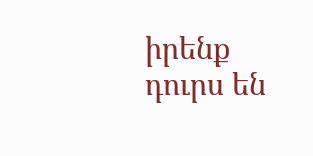իրենք դուրս են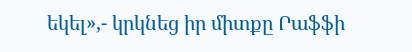եկել»,- կրկնեց իր միտքը Րաֆֆի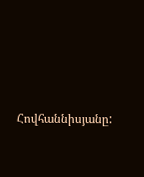Հովհաննիսյանը: